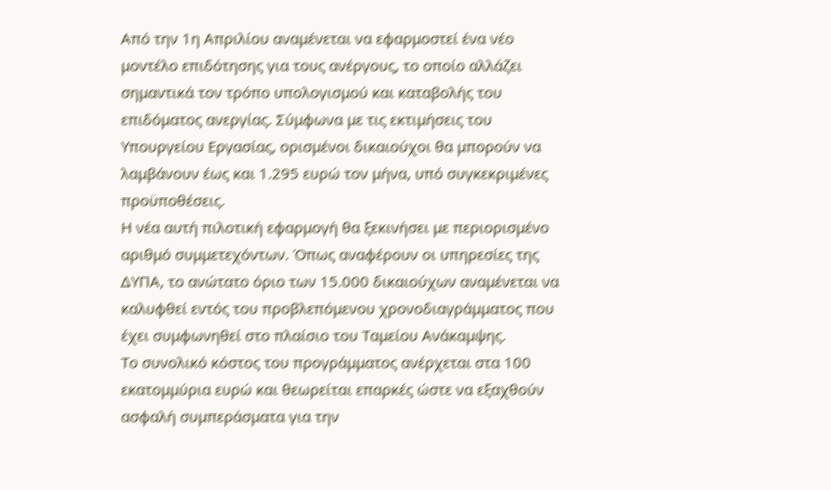Από την 1η Απριλίου αναμένεται να εφαρμοστεί ένα νέο μοντέλο επιδότησης για τους ανέργους, το οποίο αλλάζει σημαντικά τον τρόπο υπολογισμού και καταβολής του επιδόματος ανεργίας. Σύμφωνα με τις εκτιμήσεις του Υπουργείου Εργασίας, ορισμένοι δικαιούχοι θα μπορούν να λαμβάνουν έως και 1.295 ευρώ τον μήνα, υπό συγκεκριμένες προϋποθέσεις.
Η νέα αυτή πιλοτική εφαρμογή θα ξεκινήσει με περιορισμένο αριθμό συμμετεχόντων. Όπως αναφέρουν οι υπηρεσίες της ΔΥΠΑ, το ανώτατο όριο των 15.000 δικαιούχων αναμένεται να καλυφθεί εντός του προβλεπόμενου χρονοδιαγράμματος που έχει συμφωνηθεί στο πλαίσιο του Ταμείου Ανάκαμψης.
Το συνολικό κόστος του προγράμματος ανέρχεται στα 100 εκατομμύρια ευρώ και θεωρείται επαρκές ώστε να εξαχθούν ασφαλή συμπεράσματα για την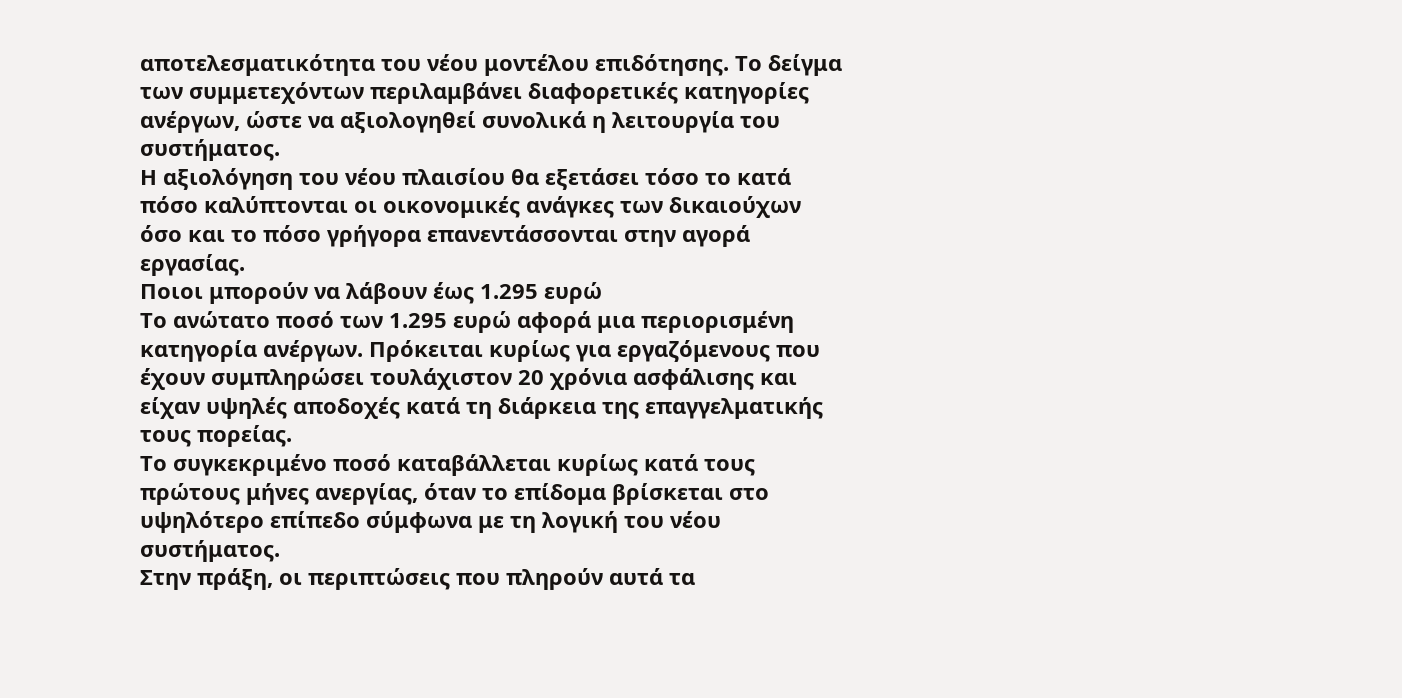αποτελεσματικότητα του νέου μοντέλου επιδότησης. Το δείγμα των συμμετεχόντων περιλαμβάνει διαφορετικές κατηγορίες ανέργων, ώστε να αξιολογηθεί συνολικά η λειτουργία του συστήματος.
Η αξιολόγηση του νέου πλαισίου θα εξετάσει τόσο το κατά πόσο καλύπτονται οι οικονομικές ανάγκες των δικαιούχων όσο και το πόσο γρήγορα επανεντάσσονται στην αγορά εργασίας.
Ποιοι μπορούν να λάβουν έως 1.295 ευρώ
Το ανώτατο ποσό των 1.295 ευρώ αφορά μια περιορισμένη κατηγορία ανέργων. Πρόκειται κυρίως για εργαζόμενους που έχουν συμπληρώσει τουλάχιστον 20 χρόνια ασφάλισης και είχαν υψηλές αποδοχές κατά τη διάρκεια της επαγγελματικής τους πορείας.
Το συγκεκριμένο ποσό καταβάλλεται κυρίως κατά τους πρώτους μήνες ανεργίας, όταν το επίδομα βρίσκεται στο υψηλότερο επίπεδο σύμφωνα με τη λογική του νέου συστήματος.
Στην πράξη, οι περιπτώσεις που πληρούν αυτά τα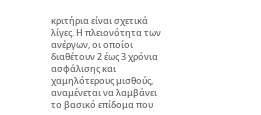κριτήρια είναι σχετικά λίγες. Η πλειονότητα των ανέργων, οι οποίοι διαθέτουν 2 έως 3 χρόνια ασφάλισης και χαμηλότερους μισθούς, αναμένεται να λαμβάνει το βασικό επίδομα που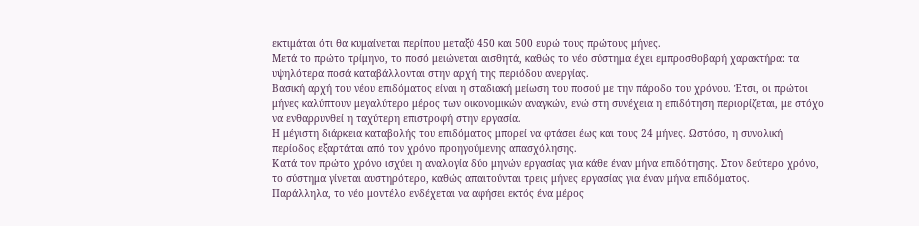εκτιμάται ότι θα κυμαίνεται περίπου μεταξύ 450 και 500 ευρώ τους πρώτους μήνες.
Μετά το πρώτο τρίμηνο, το ποσό μειώνεται αισθητά, καθώς το νέο σύστημα έχει εμπροσθοβαρή χαρακτήρα: τα υψηλότερα ποσά καταβάλλονται στην αρχή της περιόδου ανεργίας.
Βασική αρχή του νέου επιδόματος είναι η σταδιακή μείωση του ποσού με την πάροδο του χρόνου. Έτσι, οι πρώτοι μήνες καλύπτουν μεγαλύτερο μέρος των οικονομικών αναγκών, ενώ στη συνέχεια η επιδότηση περιορίζεται, με στόχο να ενθαρρυνθεί η ταχύτερη επιστροφή στην εργασία.
Η μέγιστη διάρκεια καταβολής του επιδόματος μπορεί να φτάσει έως και τους 24 μήνες. Ωστόσο, η συνολική περίοδος εξαρτάται από τον χρόνο προηγούμενης απασχόλησης.
Κατά τον πρώτο χρόνο ισχύει η αναλογία δύο μηνών εργασίας για κάθε έναν μήνα επιδότησης. Στον δεύτερο χρόνο, το σύστημα γίνεται αυστηρότερο, καθώς απαιτούνται τρεις μήνες εργασίας για έναν μήνα επιδόματος.
Παράλληλα, το νέο μοντέλο ενδέχεται να αφήσει εκτός ένα μέρος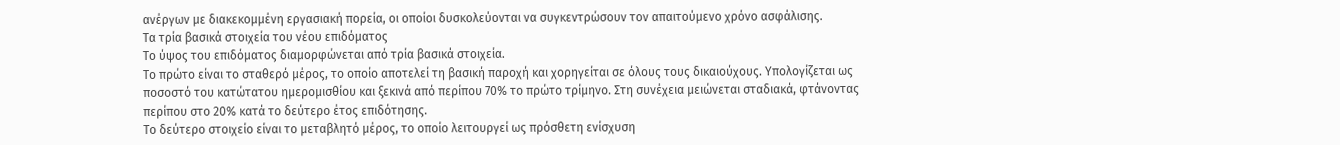ανέργων με διακεκομμένη εργασιακή πορεία, οι οποίοι δυσκολεύονται να συγκεντρώσουν τον απαιτούμενο χρόνο ασφάλισης.
Τα τρία βασικά στοιχεία του νέου επιδόματος
Το ύψος του επιδόματος διαμορφώνεται από τρία βασικά στοιχεία.
Το πρώτο είναι το σταθερό μέρος, το οποίο αποτελεί τη βασική παροχή και χορηγείται σε όλους τους δικαιούχους. Υπολογίζεται ως ποσοστό του κατώτατου ημερομισθίου και ξεκινά από περίπου 70% το πρώτο τρίμηνο. Στη συνέχεια μειώνεται σταδιακά, φτάνοντας περίπου στο 20% κατά το δεύτερο έτος επιδότησης.
Το δεύτερο στοιχείο είναι το μεταβλητό μέρος, το οποίο λειτουργεί ως πρόσθετη ενίσχυση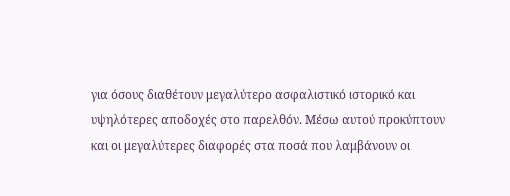για όσους διαθέτουν μεγαλύτερο ασφαλιστικό ιστορικό και υψηλότερες αποδοχές στο παρελθόν. Μέσω αυτού προκύπτουν και οι μεγαλύτερες διαφορές στα ποσά που λαμβάνουν οι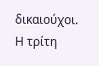δικαιούχοι.
Η τρίτη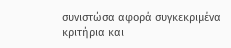συνιστώσα αφορά συγκεκριμένα κριτήρια και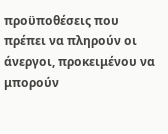προϋποθέσεις που πρέπει να πληρούν οι άνεργοι, προκειμένου να μπορούν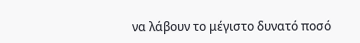να λάβουν το μέγιστο δυνατό ποσό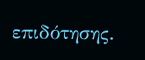επιδότησης.